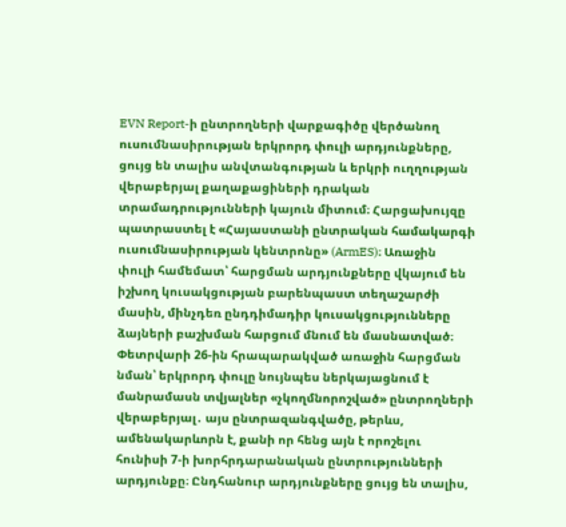EVN Report-ի ընտրողների վարքագիծը վերծանող ուսումնասիրության երկրորդ փուլի արդյունքները, ցույց են տալիս անվտանգության և երկրի ուղղության վերաբերյալ քաղաքացիների դրական տրամադրությունների կայուն միտում։ Հարցախույզը պատրաստել է «Հայաստանի ընտրական համակարգի ուսումնասիրության կենտրոնը» (ArmES)։ Առաջին փուլի համեմատ՝ հարցման արդյունքները վկայում են իշխող կուսակցության բարենպաստ տեղաշարժի մասին, մինչդեռ ընդդիմադիր կուսակցությունները ձայների բաշխման հարցում մնում են մասնատված։
Փետրվարի 26-ին հրապարակված առաջին հարցման նման՝ երկրորդ փուլը նույնպես ներկայացնում է մանրամասն տվյալներ «չկողմնորոշված» ընտրողների վերաբերյալ․ այս ընտրազանգվածը, թերևս, ամենակարևորն է, քանի որ հենց այն է որոշելու հունիսի 7-ի խորհրդարանական ընտրությունների արդյունքը։ Ընդհանուր արդյունքները ցույց են տալիս,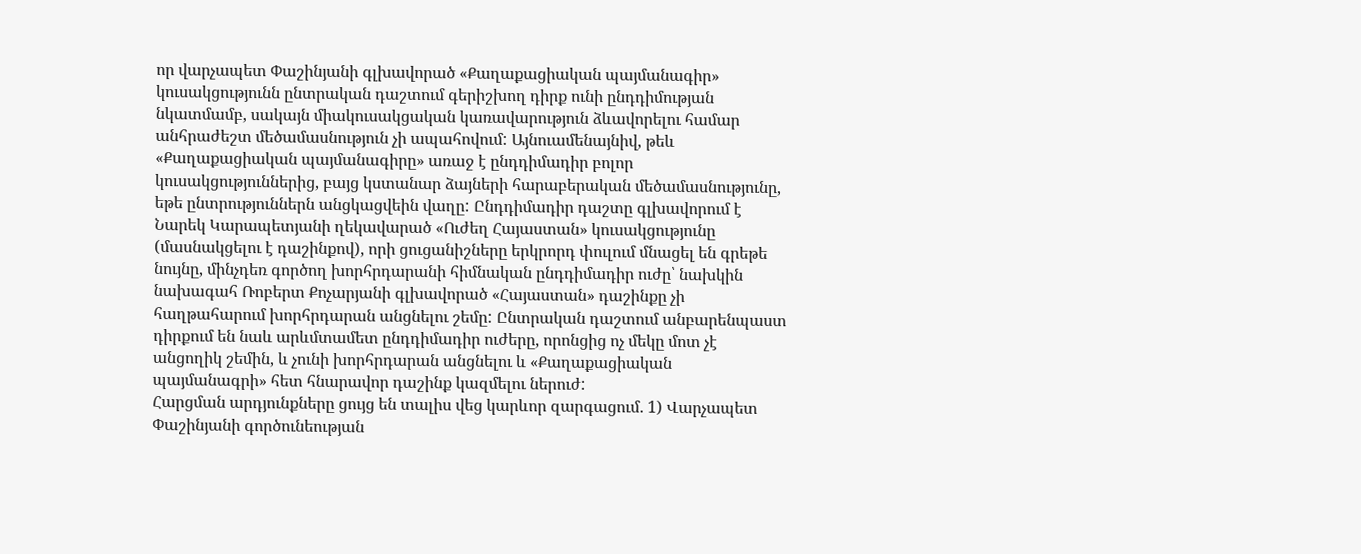որ վարչապետ Փաշինյանի գլխավորած «Քաղաքացիական պայմանագիր» կուսակցությունն ընտրական դաշտում գերիշխող դիրք ունի ընդդիմության նկատմամբ, սակայն միակուսակցական կառավարություն ձևավորելու համար անհրաժեշտ մեծամասնություն չի ապահովում: Այնուամենայնիվ, թեև «Քաղաքացիական պայմանագիրը» առաջ է ընդդիմադիր բոլոր կուսակցություններից, բայց կստանար ձայների հարաբերական մեծամասնությունը, եթե ընտրություններն անցկացվեին վաղը: Ընդդիմադիր դաշտը գլխավորում է Նարեկ Կարապետյանի ղեկավարած «Ուժեղ Հայաստան» կուսակցությունը (մասնակցելու է դաշինքով), որի ցուցանիշները երկրորդ փուլում մնացել են գրեթե նույնը, մինչդեռ գործող խորհրդարանի հիմնական ընդդիմադիր ուժը՝ նախկին նախագահ Ռոբերտ Քոչարյանի գլխավորած «Հայաստան» դաշինքը չի հաղթահարում խորհրդարան անցնելու շեմը: Ընտրական դաշտում անբարենպաստ դիրքում են նաև արևմտամետ ընդդիմադիր ուժերը, որոնցից ոչ մեկը մոտ չէ անցողիկ շեմին, և չունի խորհրդարան անցնելու և «Քաղաքացիական պայմանագրի» հետ հնարավոր դաշինք կազմելու ներուժ:
Հարցման արդյունքները ցույց են տալիս վեց կարևոր զարգացում․ 1) Վարչապետ Փաշինյանի գործունեության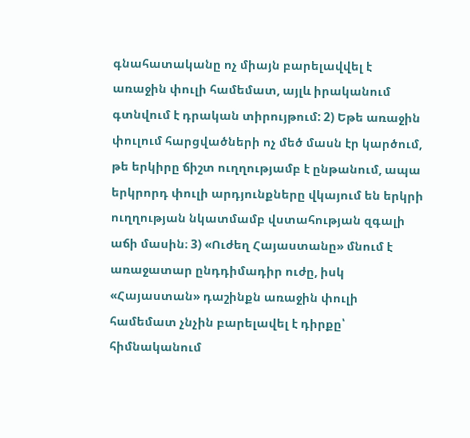գնահատականը ոչ միայն բարելավվել է առաջին փուլի համեմատ, այլև իրականում գտնվում է դրական տիրույթում: 2) Եթե առաջին փուլում հարցվածների ոչ մեծ մասն էր կարծում, թե երկիրը ճիշտ ուղղությամբ է ընթանում, ապա երկրորդ փուլի արդյունքները վկայում են երկրի ուղղության նկատմամբ վստահության զգալի աճի մասին։ 3) «Ուժեղ Հայաստանը» մնում է առաջատար ընդդիմադիր ուժը, իսկ «Հայաստան» դաշինքն առաջին փուլի համեմատ չնչին բարելավել է դիրքը՝ հիմնականում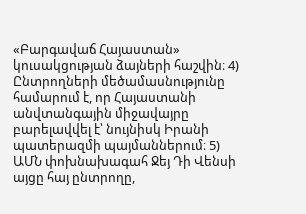«Բարգավաճ Հայաստան» կուսակցության ձայների հաշվին։ 4) Ընտրողների մեծամասնությունը համարում է, որ Հայաստանի անվտանգային միջավայրը բարելավվել է՝ նույնիսկ Իրանի պատերազմի պայմաններում։ 5) ԱՄՆ փոխնախագահ Ջեյ Դի Վենսի այցը հայ ընտրողը,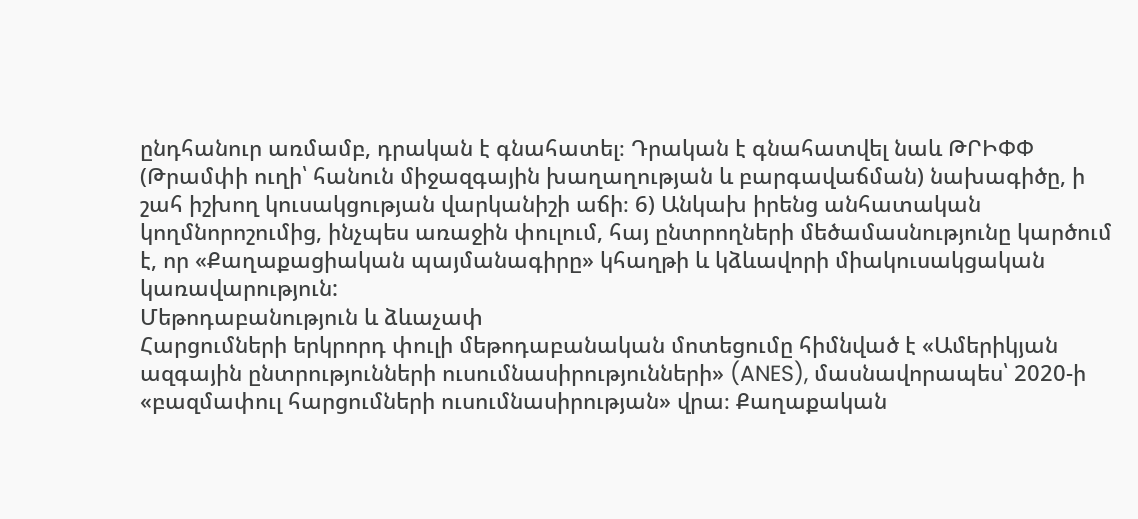ընդհանուր առմամբ, դրական է գնահատել։ Դրական է գնահատվել նաև ԹՐԻՓՓ (Թրամփի ուղի՝ հանուն միջազգային խաղաղության և բարգավաճման) նախագիծը, ի շահ իշխող կուսակցության վարկանիշի աճի։ 6) Անկախ իրենց անհատական կողմնորոշումից, ինչպես առաջին փուլում, հայ ընտրողների մեծամասնությունը կարծում է, որ «Քաղաքացիական պայմանագիրը» կհաղթի և կձևավորի միակուսակցական կառավարություն:
Մեթոդաբանություն և ձևաչափ
Հարցումների երկրորդ փուլի մեթոդաբանական մոտեցումը հիմնված է «Ամերիկյան ազգային ընտրությունների ուսումնասիրությունների» (ANES), մասնավորապես՝ 2020-ի «բազմափուլ հարցումների ուսումնասիրության» վրա։ Քաղաքական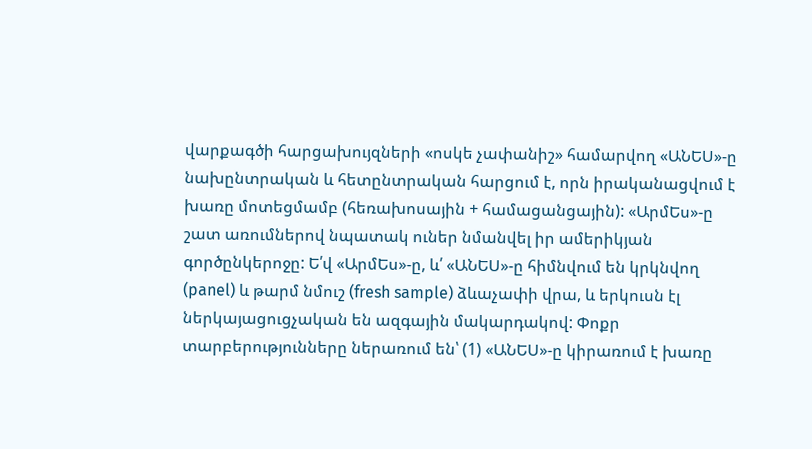վարքագծի հարցախույզների «ոսկե չափանիշ» համարվող «ԱՆԵՍ»-ը նախընտրական և հետընտրական հարցում է, որն իրականացվում է խառը մոտեցմամբ (հեռախոսային + համացանցային): «ԱրմԵս»-ը շատ առումներով նպատակ ուներ նմանվել իր ամերիկյան գործընկերոջը: Ե՛վ «ԱրմԵս»-ը, և՛ «ԱՆԵՍ»-ը հիմնվում են կրկնվող (panel) և թարմ նմուշ (fresh sample) ձևաչափի վրա, և երկուսն էլ ներկայացուցչական են ազգային մակարդակով: Փոքր տարբերությունները ներառում են՝ (1) «ԱՆԵՍ»-ը կիրառում է խառը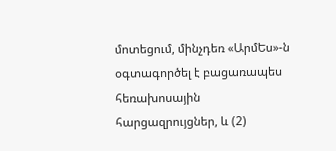մոտեցում, մինչդեռ «ԱրմԵս»-ն օգտագործել է բացառապես հեռախոսային հարցազրույցներ, և (2)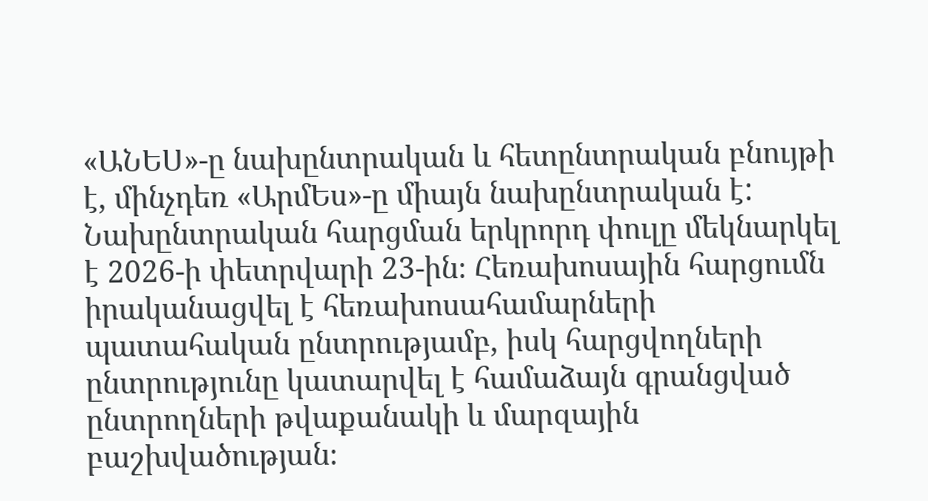«ԱՆԵՍ»-ը նախընտրական և հետընտրական բնույթի է, մինչդեռ «ԱրմԵս»-ը միայն նախընտրական է:
Նախընտրական հարցման երկրորդ փուլը մեկնարկել է 2026-ի փետրվարի 23-ին։ Հեռախոսային հարցումն իրականացվել է հեռախոսահամարների պատահական ընտրությամբ, իսկ հարցվողների ընտրությունը կատարվել է համաձայն գրանցված ընտրողների թվաքանակի և մարզային բաշխվածության։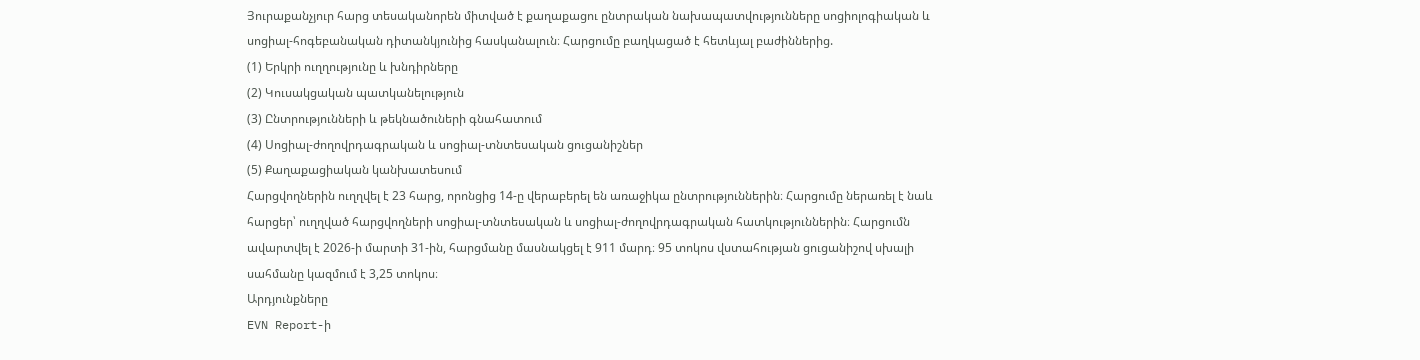Յուրաքանչյուր հարց տեսականորեն միտված է քաղաքացու ընտրական նախապատվությունները սոցիոլոգիական և սոցիալ-հոգեբանական դիտանկյունից հասկանալուն։ Հարցումը բաղկացած է հետևյալ բաժիններից.
(1) Երկրի ուղղությունը և խնդիրները
(2) Կուսակցական պատկանելություն
(3) Ընտրությունների և թեկնածուների գնահատում
(4) Սոցիալ-ժողովրդագրական և սոցիալ-տնտեսական ցուցանիշներ
(5) Քաղաքացիական կանխատեսում
Հարցվողներին ուղղվել է 23 հարց, որոնցից 14-ը վերաբերել են առաջիկա ընտրություններին։ Հարցումը ներառել է նաև հարցեր՝ ուղղված հարցվողների սոցիալ-տնտեսական և սոցիալ-ժողովրդագրական հատկություններին։ Հարցումն ավարտվել է 2026-ի մարտի 31-ին, հարցմանը մասնակցել է 911 մարդ։ 95 տոկոս վստահության ցուցանիշով սխալի սահմանը կազմում է 3,25 տոկոս։
Արդյունքները
EVN Report-ի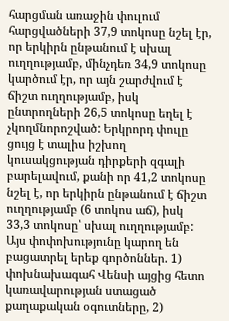հարցման առաջին փուլում հարցվածների 37,9 տոկոսը նշել էր, որ երկիրն ընթանում է սխալ ուղղությամբ, մինչդեռ 34,9 տոկոսը կարծում էր, որ այն շարժվում է ճիշտ ուղղությամբ, իսկ ընտրողների 26,5 տոկոսը եղել է չկողմնորոշված: Երկրորդ փուլը ցույց է տալիս իշխող կուսակցության դիրքերի զգալի բարելավում, քանի որ 41,2 տոկոսը նշել է, որ երկիրն ընթանում է ճիշտ ուղղությամբ (6 տոկոս աճ), իսկ 33,3 տոկոսը՝ սխալ ուղղությամբ: Այս փոփոխությունը կարող են բացատրել երեք գործոններ. 1) փոխնախագահ Վենսի այցից հետո կառավարության ստացած քաղաքական օգուտները, 2)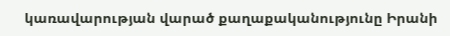կառավարության վարած քաղաքականությունը Իրանի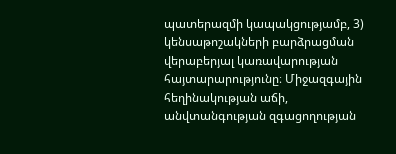պատերազմի կապակցությամբ, 3) կենսաթոշակների բարձրացման վերաբերյալ կառավարության հայտարարությունը։ Միջազգային հեղինակության աճի, անվտանգության զգացողության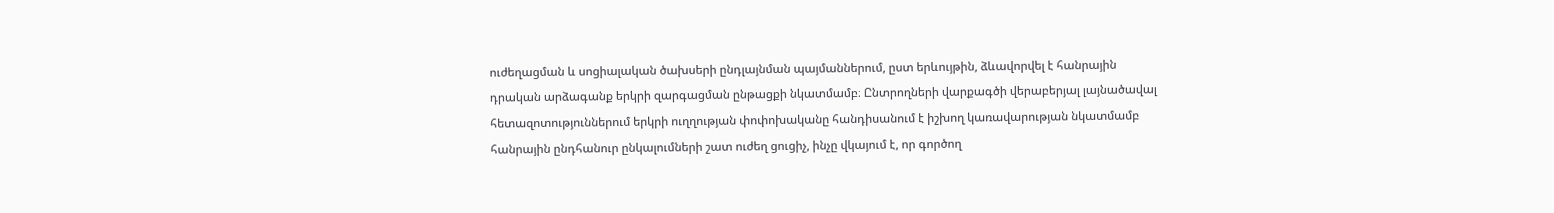ուժեղացման և սոցիալական ծախսերի ընդլայնման պայմաններում, ըստ երևույթին, ձևավորվել է հանրային դրական արձագանք երկրի զարգացման ընթացքի նկատմամբ։ Ընտրողների վարքագծի վերաբերյալ լայնածավալ հետազոտություններում երկրի ուղղության փոփոխականը հանդիսանում է իշխող կառավարության նկատմամբ հանրային ընդհանուր ընկալումների շատ ուժեղ ցուցիչ, ինչը վկայում է, որ գործող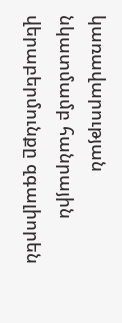կառավարության նկատմամբ հանրային վերաբերմունքը զգալիորեն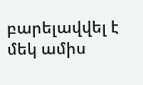բարելավվել է մեկ ամիս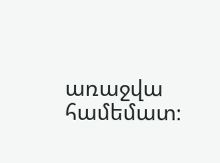առաջվա համեմատ։